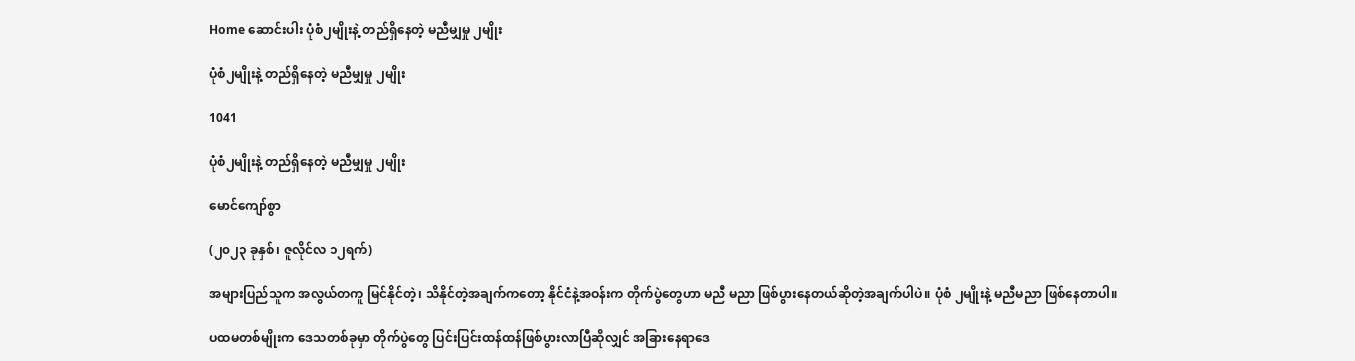Home ဆောင်းပါး ပုံစံ၂မျိုးနဲ့ တည်ရှိနေတဲ့ မညီမျှမှု ၂မျိုး

ပုံစံ၂မျိုးနဲ့ တည်ရှိနေတဲ့ မညီမျှမှု ၂မျိုး

1041

ပုံစံ၂မျိုးနဲ့ တည်ရှိနေတဲ့ မညီမျှမှု ၂မျိုး

မောင်ကျော်စွာ

(၂၀၂၃ ခုနှစ်၊ ဇူလိုင်လ ၁၂ရက်)

အများပြည်သူက အလွယ်တကူ မြင်နိုင်တဲ့၊ သိနိုင်တဲ့အချက်ကတော့ နိုင်ငံနဲ့အဝန်းက တိုက်ပွဲတွေဟာ မညီ မညာ ဖြစ်ပွားနေတယ်ဆိုတဲ့အချက်ပါပဲ။ ပုံစံ ၂မျိုးနဲ့ မညီမညာ ဖြစ်နေတာပါ။

ပထမတစ်မျိုးက ဒေသတစ်ခုမှာ တိုက်ပွဲတွေ ပြင်းပြင်းထန်ထန်ဖြစ်ပွားလာပြီဆိုလျှင် အခြားနေရာဒေ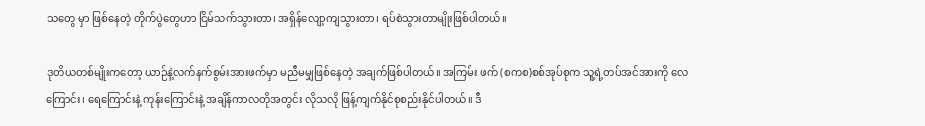သတွေ မှာ ဖြစ်နေတဲ့ တိုက်ပွဲတွေဟာ ငြိမ်သက်သွားတာ၊ အရှိန်လျော့ကျသွားတာ၊ ရပ်စဲသွားတာမျိုးဖြစ်ပါတယ်။

ဒုတိယတစ်မျိုးကတော့ ယာဉ်နဲ့လက်နက်စွမ်းအားဖက်မှာ မညီမမျှဖြစ်နေတဲ့ အချက်ဖြစ်ပါတယ်။ အကြမ်း ဖက် (စကစ)စစ်အုပ်စုက သူ့ရဲ့တပ်အင်အားကို လေကြောင်း၊ ရေကြောင်းနဲ့ ကုန်းကြောင်းနဲ့ အချိန်ကာလတိုအတွင်း လိုသလို ဖြန့်ကျက်နိုင်စုစည်းနိုင်ပါတယ်။ ဒီ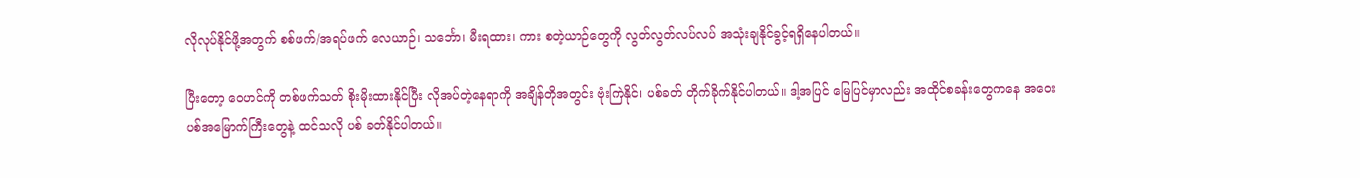လိုလုပ်နိုင်ဖို့အတွက် စစ်ဖက်/အရပ်ဖက် လေယာဉ်၊ သင်္ဘော၊ မီးရထား၊ ကား စတဲ့ယာဉ်တွေကို လွတ်လွတ်လပ်လပ် အသုံးချနိုင်ခွင့်ရရှိနေပါတယ်။

ပြီးတော့ ဝေဟင်ကို တစ်ဖက်သတ် စိုးမိုးထားနိုင်ပြီး လိုအပ်တဲ့နေရာကို အချိန်တိုအတွင်း ဗုံးကြဲနိုင်၊ ပစ်ခတ် တိုက်ခိုက်နိုင်ပါတယ်။ ဒါ့အပြင် မြေပြင်မှာလည်း အထိုင်စခန်းတွေကနေ အဝေးပစ်အမြောက်ကြီးတွေနဲ့ ထင်သလို ပစ် ခတ်နိုင်ပါတယ်။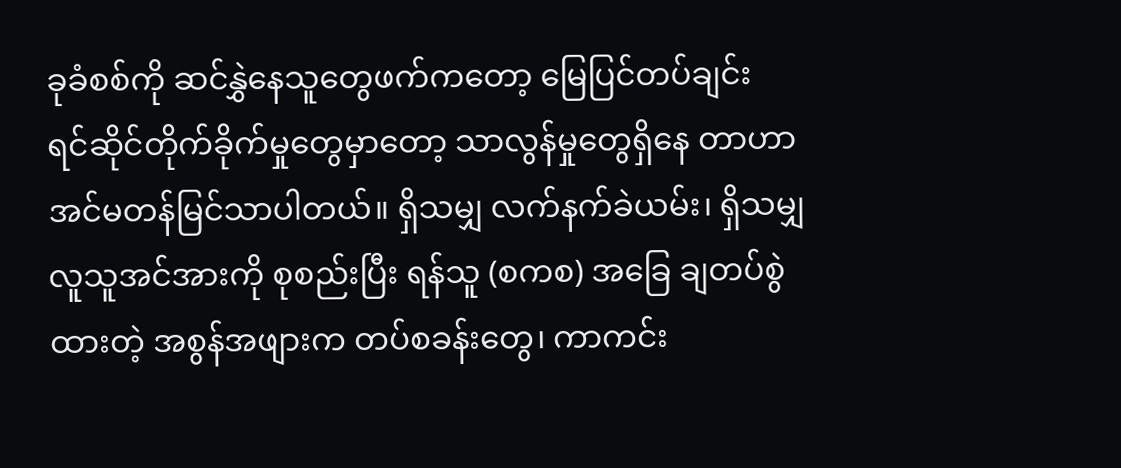ခုခံစစ်ကို ဆင်နွှဲနေသူတွေဖက်ကတော့ မြေပြင်တပ်ချင်း ရင်ဆိုင်တိုက်ခိုက်မှုတွေမှာတော့ သာလွန်မှုတွေရှိနေ တာဟာ အင်မတန်မြင်သာပါတယ်။ ရှိသမျှ လက်နက်ခဲယမ်း၊ ရှိသမျှ လူသူအင်အားကို စုစည်းပြီး ရန်သူ (စကစ) အခြေ ချတပ်စွဲထားတဲ့ အစွန်အဖျားက တပ်စခန်းတွေ၊ ကာကင်း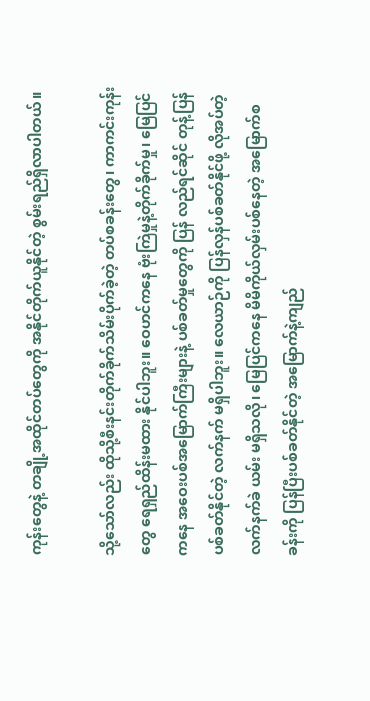ကုန်းတွေနဲ့ တချို့အထိုင်တပ်တွေကို အနိုင်တိုက်ယူနိုင်တဲ့ စွမ်းရည်ရှိလာပါတယ်။

သို့သော်လည်း ထိုသို့စီးနင်းတိုက်ခိုက်သိမ်းပိုက်ခဲ့တဲ့ တပ်စခန်းတွေ၊ ကာကင်းကုန်းတွေ ရေရှည်ထိန်းမထား နိုင်ပါဘူး။ ဝေဟင်ကနေ ဗုံးကြဲမှုနဲ့တိုက်ခိုက်မှု၊ မြေပြင်ကနေ အဝေးပစ်အမြောက်ကြီးများနဲ့ ပစ်ခတ်မှုတွေကို ပြန် လည်ရင်ဆိုင် တုန့်ပြန်ပစ်ခတ်နိုင်တဲ့ လက်နက် မရှိပါဘူး။ လေယာဉ်ကို ပြန်လှန်ပစ်ခတ်နိုင်ဖို့ လိုအပ်တဲ့ လက်နက်ခဲ ယမ်း မရှိသလို၊ မြေပြင်ကနေ မိမိကိုယ်လှမ်းပစ်နေတဲ့ အမြောက်စခန်းကို ပြန်ပြီးပစ်ခတ်နိုင်တဲ့ အမြောက်နဲ့ကျည်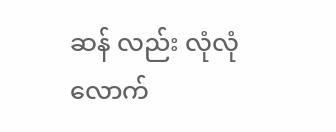ဆန် လည်း လုံလုံလောက်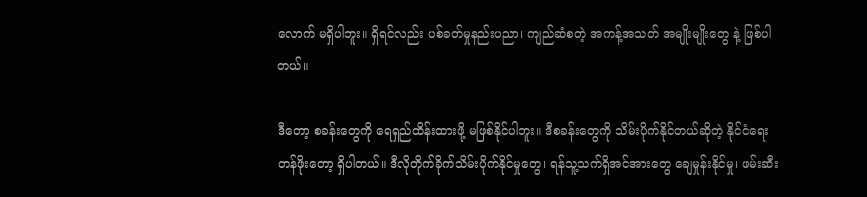လောက် မရှိပါဘူး။ ရှိရင်လည်း ပစ်ခတ်မှုနည်းပညာ၊ ကျည်ဆံစတဲ့ အကန့်အသတ် အမျိုးမျိုးတွေ နဲ့ ဖြစ်ပါတယ်။

ဒီတော့ စခန်းတွေကို ရေရှည်ထိန်းထားဖို့ မဖြစ်နိုင်ပါဘူး။ ဒီစခန်းတွေကို သိမ်းပိုက်နိုင်တယ်ဆိုတဲ့ နိုင်ငံရေး တန်ဖိုးတော့ ရှိပါတယ်။ ဒီလိုတိုက်ခိုက်သိမ်းပိုက်နိုင်မှုတွေ၊ ရန်သူ့သက်ရှိအင်အားတွေ ချေမှုန်းနိုင်မှု၊ ဖမ်းဆီး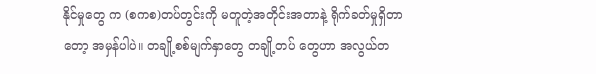နိုင်မှုတွေ က (စကစ)တပ်တွင်းကို မတူတဲ့အတိုင်းအတာနဲ့ ရိုက်ခတ်မှုရှိတာတော့ အမှန်ပါပဲ။ တချို့စစ်မျက်နှာတွေ တချို့တပ် တွေဟာ အလွယ်တ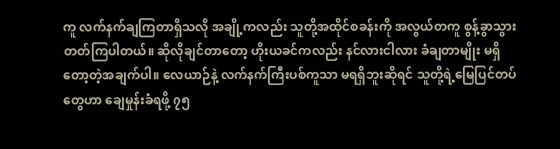ကူ လက်နက်ချကြတာရှိသလို အချို့ကလည်း သူတို့အထိုင်စခန်းကို အလွယ်တကူ စွန့်ခွာသွား တတ်ကြပါတယ်။ ဆိုလိုချင်တာတော့ ဟိုးယခင်ကလည်း နင်လားငါလား ခံချတာမျိုး မရှိတော့တဲ့အချက်ပါ။ လေယာဉ်နဲ့ လက်နက်ကြီးပစ်ကူသာ မရရှိဘူးဆိုရင် သူတို့ရဲ့မြေပြင်တပ်တွေဟာ ချေမှုန်းခံရဖို့ ၇၅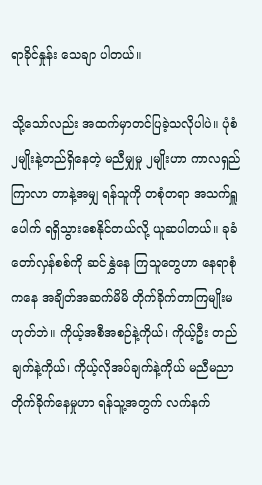ရာခိုင်နှုန်း သေချာ ပါတယ်။

သို့သော်လည်း အထက်မှာတင်ပြခဲ့သလိုပါပဲ။ ပုံစံ ၂မျိုးနဲ့တည်ရှိနေတဲ့ မညီမျှမှု ၂မျိုးဟာ ကာလရှည်ကြာလာ တာနဲ့အမျှ ရန်သူကို တစုံတရာ အသက်ရှူပေါက် ရရှိသွားစေနိုင်တယ်လို့ ယူဆပါတယ်။ ခုခံတော်လှန်စစ်ကို ဆင်နွှဲနေ ကြသူတွေဟာ နေရာစုံကနေ အချိတ်အဆက်မိမိ တိုက်ခိုက်တာကြမျိုးမဟုတ်ဘဲ။ ကိုယ့်အစီအစဉ်နဲ့ကိုယ်၊ ကိုယ့်ဦး တည်ချက်နဲ့ကိုယ်၊ ကိုယ့်လိုအပ်ချက်နဲ့ကိုယ် မညီမညာ တိုက်ခိုက်နေမှုဟာ ရန်သူ့အတွက် လက်နက်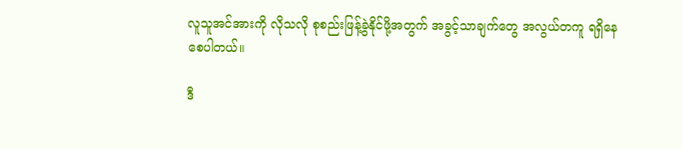လူသူအင်အားကို လိုသလို စုစည်းဖြန့်ခွဲနိုင်ဖို့အတွက် အခွင့်သာချက်တွေ အလွယ်တကူ ရရှိနေစေပါတယ်။

ဒီ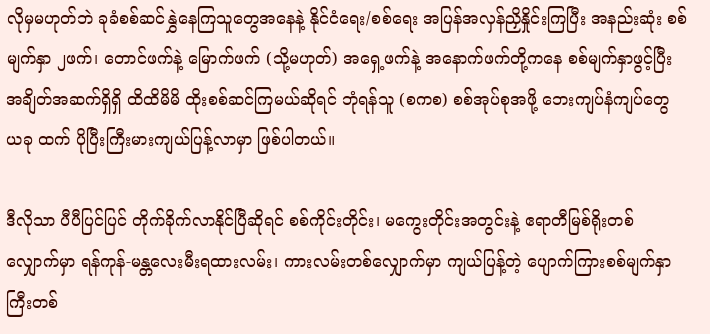လိုမှမဟုတ်ဘဲ ခုခံစစ်ဆင်နွှဲနေကြသူတွေအနေနဲ့ နိုင်ငံရေး/စစ်ရေး အပြန်အလှန်ညှိနှိုင်းကြပြီး အနည်းဆုံး စစ်မျက်နှာ ၂ဖက်၊ တောင်ဖက်နဲ့ မြောက်ဖက် (သို့မဟုတ်) အရှေ့ဖက်နဲ့ အနောက်ဖက်တို့ကနေ စစ်မျက်နှာဖွင့်ပြီး အချိတ်အဆက်ရှိရှိ ထိထိမိမိ ထိုးစစ်ဆင်ကြမယ်ဆိုရင် ဘုံရန်သူ (စကစ) စစ်အုပ်စုအဖို့ ဘေးကျပ်နံကျပ်တွေ ယခု ထက် ပိုပြီးကြီးမားကျယ်ပြန့်လာမှာ ဖြစ်ပါတယ်။

ဒီလိုသာ ပီပီပြင်ပြင် တိုက်ခိုက်လာနိုင်ပြီဆိုရင် စစ်ကိုင်းတိုင်း၊ မကွေးတိုင်းအတွင်းနဲ့ ဧရာတီမြစ်ရိုးတစ် လျှောက်မှာ ရန်ကုန်-မန္တလေးမီးရထားလမ်း၊ ကားလမ်းတစ်လျှောက်မှာ ကျယ်ပြန့်တဲ့ ပျောက်ကြားစစ်မျက်နှာကြီးတစ်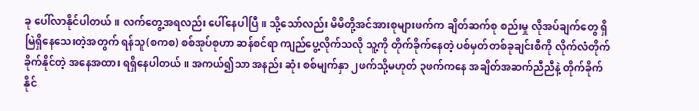ခု ပေါ်လာနိုင်ပါတယ်။ လက်တွေ့အရလည်း ပေါ်နေပါပြီ။ သို့သော်လည်း မိမိတို့အင်အားစုများဖက်က ချိတ်ဆက်စု စည်းမှု လိုအပ်ချက်တွေ ရှိမြဲရှိနေသေးတဲ့အတွက် ရန်သူ(စကစ) စစ်အုပ်စုဟာ ဆန်စင်ရာ ကျည်ပွေ့လိုက်သလို သူ့ကို တိုက်ခိုက်နေတဲ့ ပစ်မှတ်တစ်ခုချင်းစီကို လိုက်လံတိုက်ခိုက်နိုင်တဲ့ အနေအထား ရရှိနေပါတယ်။ အကယ်၍သာ အနည်း ဆုံး စစ်မျက်နှာ ၂ဖက်သို့မဟုတ် ၃ဖက်ကနေ အချိတ်အဆက်ညီညီနဲ့ တိုက်ခိုက်နိုင်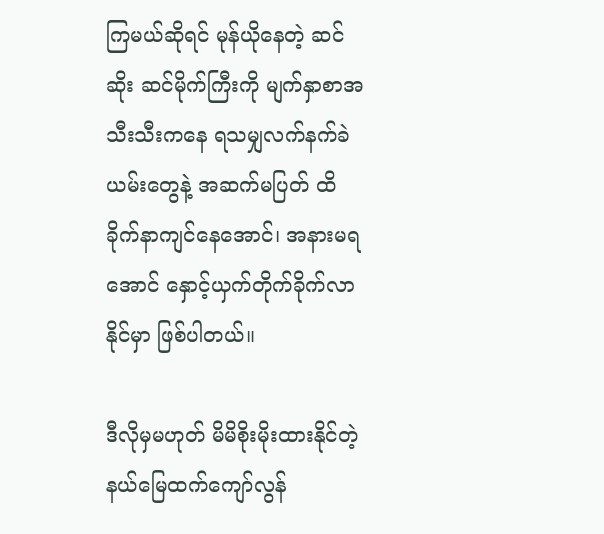ကြမယ်ဆိုရင် မုန်ယိုနေတဲ့ ဆင်ဆိုး ဆင်မိုက်ကြီးကို မျက်နှာစာအသီးသီးကနေ ရသမျှလက်နက်ခဲယမ်းတွေနဲ့ အဆက်မပြတ် ထိခိုက်နာကျင်နေအောင်၊ အနားမရအောင် နှောင့်ယှက်တိုက်ခိုက်လာနိုင်မှာ ဖြစ်ပါတယ်။

ဒီလိုမှမဟုတ် မိမိစိုးမိုးထားနိုင်တဲ့ နယ်မြေထက်ကျော်လွန်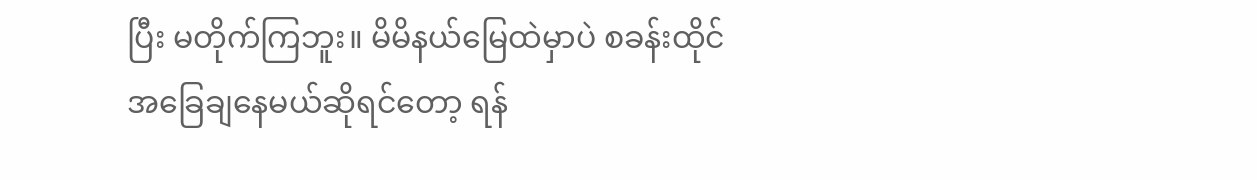ပြီး မတိုက်ကြဘူး။ မိမိနယ်မြေထဲမှာပဲ စခန်းထိုင် အခြေချနေမယ်ဆိုရင်တော့ ရန်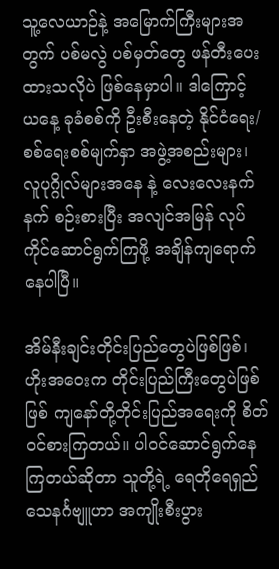သူ့လေယာဉ်နဲ့ အမြောက်ကြီးများအတွက် ပစ်မလွဲ ပစ်မှတ်တွေ ဖန်တီးပေးထားသလိုပဲ ဖြစ်နေမှာပါ။ ဒါကြောင့် ယနေ့ ခုခံစစ်ကို ဦးစီးနေတဲ့ နိုင်ငံရေး/စစ်ရေးစစ်မျက်နှာ အဖွဲ့အစည်းများ၊ လူပုဂ္ဂိုလ်များအနေ နဲ့ လေးလေးနက်နက် စဉ်းစားပြီး အလျင်အမြန် လုပ်ကိုင်ဆောင်ရွက်ကြဖို့ အချိန်ကျရောက်နေပါပြီ။

အိမ်နီးချင်းတိုင်းပြည်တွေပဲဖြစ်ဖြစ်၊ ဟိုးအဝေးက တိုင်းပြည်ကြီးတွေပဲဖြစ်ဖြစ် ကျနော်တို့တိုင်းပြည်အရေးကို စိတ်ဝင်စားကြတယ်။ ပါဝင်ဆောင်ရွက်နေကြတယ်ဆိုတာ သူတို့ရဲ့ ရေတိုရေရှည် သေနင်္ဂဗျူဟာ အကျိုးစီးပွား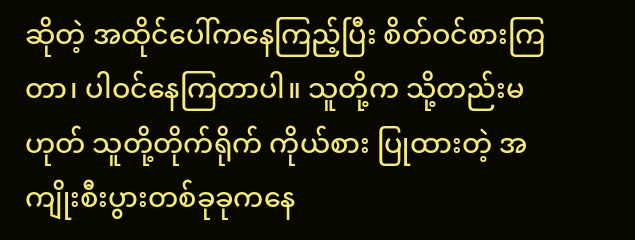ဆိုတဲ့ အထိုင်ပေါ်ကနေကြည့်ပြီး စိတ်ဝင်စားကြတာ၊ ပါဝင်နေကြတာပါ။ သူတို့က သို့တည်းမဟုတ် သူတို့တိုက်ရိုက် ကိုယ်စား ပြုထားတဲ့ အကျိုးစီးပွားတစ်ခုခုကနေ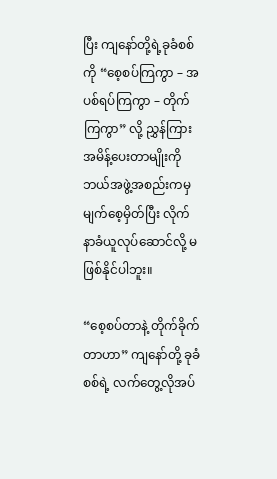ပြီး ကျနော်တို့ရဲ့ခုခံစစ်ကို “စေ့စပ်ကြကွာ – အပစ်ရပ်ကြကွာ – တိုက်ကြကွာ” လို့ ညွှန်ကြား အမိန့်ပေးတာမျိုးကို ဘယ်အဖွဲ့အစည်းကမှ မျက်စေ့မှိတ်ပြီး လိုက်နာခံယူလုပ်ဆောင်လို့ မဖြစ်နိုင်ပါဘူး။

“စေ့စပ်တာနဲ့ တိုက်ခိုက်တာဟာ” ကျနော်တို့ ခုခံစစ်ရဲ့ လက်တွေ့လိုအပ်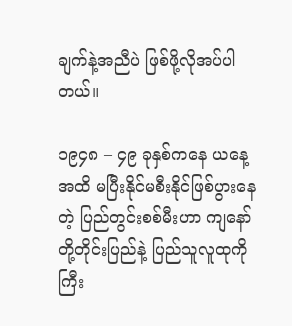ချက်နဲ့အညီပဲ ဖြစ်ဖို့လိုအပ်ပါတယ်။

၁၉၄၈ – ၄၉ ခုနှစ်ကနေ ယနေ့အထိ မပြီးနိုင်မစီးနိုင်ဖြစ်ပွားနေတဲ့ ပြည်တွင်းစစ်မီးဟာ ကျနော်တို့တိုင်းပြည်နဲ့ ပြည်သူလူထုကို ကြီး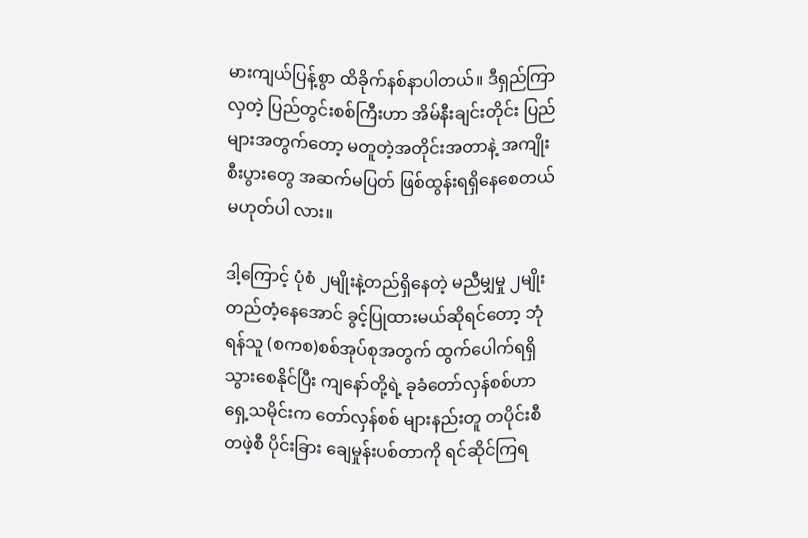မားကျယ်ပြန့်စွာ ထိခိုက်နစ်နာပါတယ်။ ဒီရှည်ကြာလှတဲ့ ပြည်တွင်းစစ်ကြီးဟာ အိမ်နီးချင်းတိုင်း ပြည်များအတွက်တော့ မတူတဲ့အတိုင်းအတာနဲ့ အကျိုးစီးပွားတွေ အဆက်မပြတ် ဖြစ်ထွန်းရရှိနေစေတယ် မဟုတ်ပါ လား။

ဒါ့ကြောင့် ပုံစံ ၂မျိုးနဲ့တည်ရှိနေတဲ့ မညီမျှမှု ၂မျိုး တည်တံ့နေအောင် ခွင့်ပြုထားမယ်ဆိုရင်တော့ ဘုံရန်သူ (စကစ)စစ်အုပ်စုအတွက် ထွက်ပေါက်ရရှိသွားစေနိုင်ပြီး ကျနော်တို့ရဲ့ ခုခံတော်လှန်စစ်ဟာ ရှေ့သမိုင်းက တော်လှန်စစ် များနည်းတူ တပိုင်းစီ တဖဲ့စီ ပိုင်းခြား ချေမှုန်းပစ်တာကို ရင်ဆိုင်ကြရ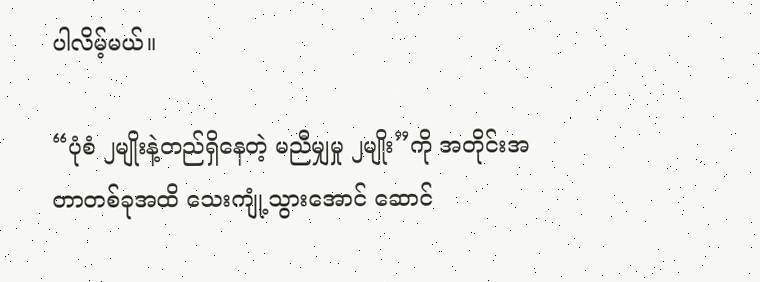ပါလိမ့်မယ်။

“ပုံစံ ၂မျိုးနဲ့တည်ရှိနေတဲ့ မညီမျှမှု ၂မျိုး”ကို အတိုင်းအတာတစ်ခုအထိ သေးကျုံ့သွားအောင် ဆောင်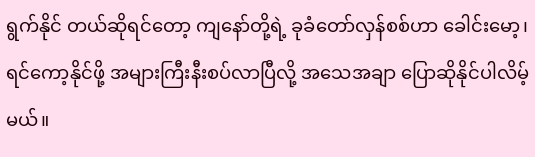ရွက်နိုင် တယ်ဆိုရင်တော့ ကျနော်တို့ရဲ့ ခုခံတော်လှန်စစ်ဟာ ခေါင်းမော့၊ ရင်ကော့နိုင်ဖို့ အများကြီးနီးစပ်လာပြီလို့ အသေအချာ ပြောဆိုနိုင်ပါလိမ့်မယ်။